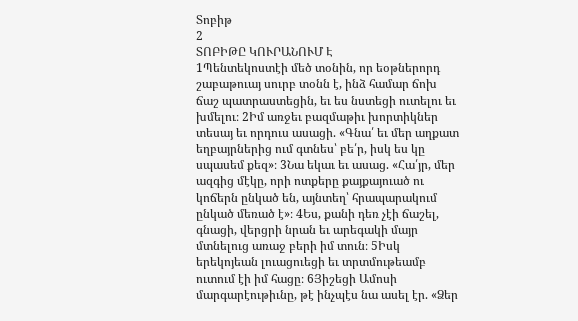Տոբիթ
2
ՏՈԲԻԹԸ ԿՈՒՐԱՆՈՒՄ Է
1Պենտեկոստէի մեծ տօնին, որ եօթներորդ շաբաթուայ սուրբ տօնն է, ինձ համար ճոխ ճաշ պատրաստեցին, եւ ես նստեցի ուտելու եւ խմելու։ 2Իմ առջեւ բազմաթիւ խորտիկներ տեսայ եւ որդուս ասացի. «Գնա՛ եւ մեր աղքատ եղբայրներից ում գտնես՝ բե՛ր, իսկ ես կը սպասեմ քեզ»։ 3Նա եկաւ եւ ասաց. «Հա՛յր, մեր ազգից մէկը, որի ոտքերը քայքայուած ու կոճերն ընկած են, այնտեղ՝ հրապարակում ընկած մեռած է»։ 4Ես, քանի դեռ չէի ճաշել, գնացի, վերցրի նրան եւ արեգակի մայր մտնելուց առաջ բերի իմ տուն։ 5Իսկ երեկոյեան լուացուեցի եւ տրտմութեամբ ուտում էի իմ հացը։ 6Յիշեցի Ամոսի մարգարէութիւնը, թէ ինչպէս նա ասել էր. «Ձեր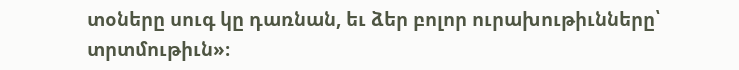տօները սուգ կը դառնան, եւ ձեր բոլոր ուրախութիւնները՝ տրտմութիւն»։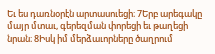Եւ ես դառնօրէն արտասուեցի։ 7Երբ արեգակը մայր մտաւ, գերեզման փորեցի եւ թաղեցի նրան։ 8Իսկ իմ մերձաւորները ծաղրում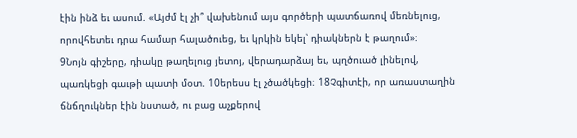էին ինձ եւ ասում. «Այժմ էլ չի՞ վախենում այս գործերի պատճառով մեռնելուց, որովհետեւ դրա համար հալածուեց, եւ կրկին եկել՝ դիակներն է թաղում»։
9Նոյն գիշերը, դիակը թաղելուց յետոյ, վերադարձայ եւ, պղծուած լինելով, պառկեցի գաւթի պատի մօտ. 10երեսս էլ չծածկեցի։ 18Չգիտէի, որ առաստաղին ճնճղուկներ էին նստած, ու բաց աչքերով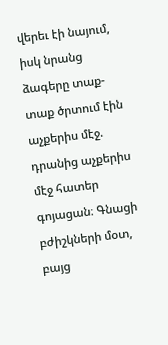վերեւ էի նայում, իսկ նրանց ձագերը տաք-տաք ծրտում էին աչքերիս մէջ. դրանից աչքերիս մէջ հատեր գոյացան։ Գնացի բժիշկների մօտ, բայց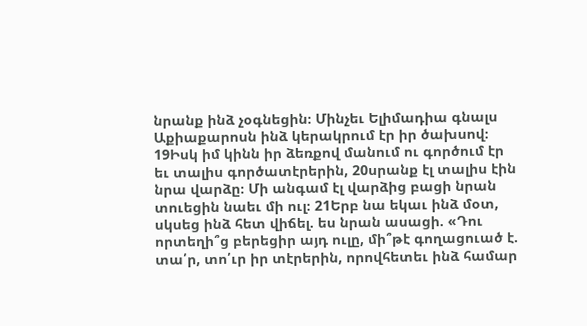նրանք ինձ չօգնեցին։ Մինչեւ Ելիմադիա գնալս Աքիաքարոսն ինձ կերակրում էր իր ծախսով։ 19Իսկ իմ կինն իր ձեռքով մանում ու գործում էր եւ տալիս գործատէրերին, 20սրանք էլ տալիս էին նրա վարձը։ Մի անգամ էլ վարձից բացի նրան տուեցին նաեւ մի ուլ։ 21Երբ նա եկաւ ինձ մօտ, սկսեց ինձ հետ վիճել. ես նրան ասացի. «Դու որտեղի՞ց բերեցիր այդ ուլը, մի՞թէ գողացուած է. տա՛ր, տո՛ւր իր տէրերին, որովհետեւ ինձ համար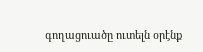գողացուածը ուտելն օրէնք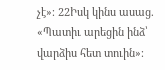չէ»։ 22Իսկ կինս ասաց. «Պատիւ արեցին ինձ՝ վարձիս հետ տուին»։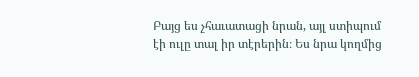Բայց ես չհաւատացի նրան, այլ ստիպում էի ուլը տալ իր տէրերին։ Ես նրա կողմից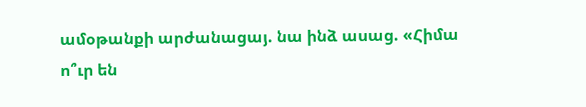ամօթանքի արժանացայ. նա ինձ ասաց. «Հիմա ո՞ւր են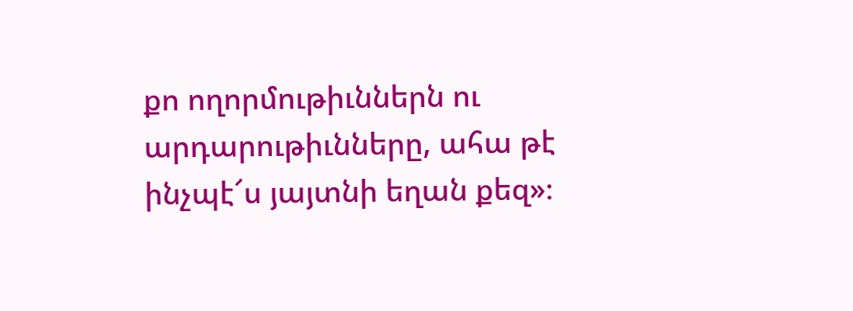քո ողորմութիւններն ու արդարութիւնները, ահա թէ ինչպէ՜ս յայտնի եղան քեզ»։